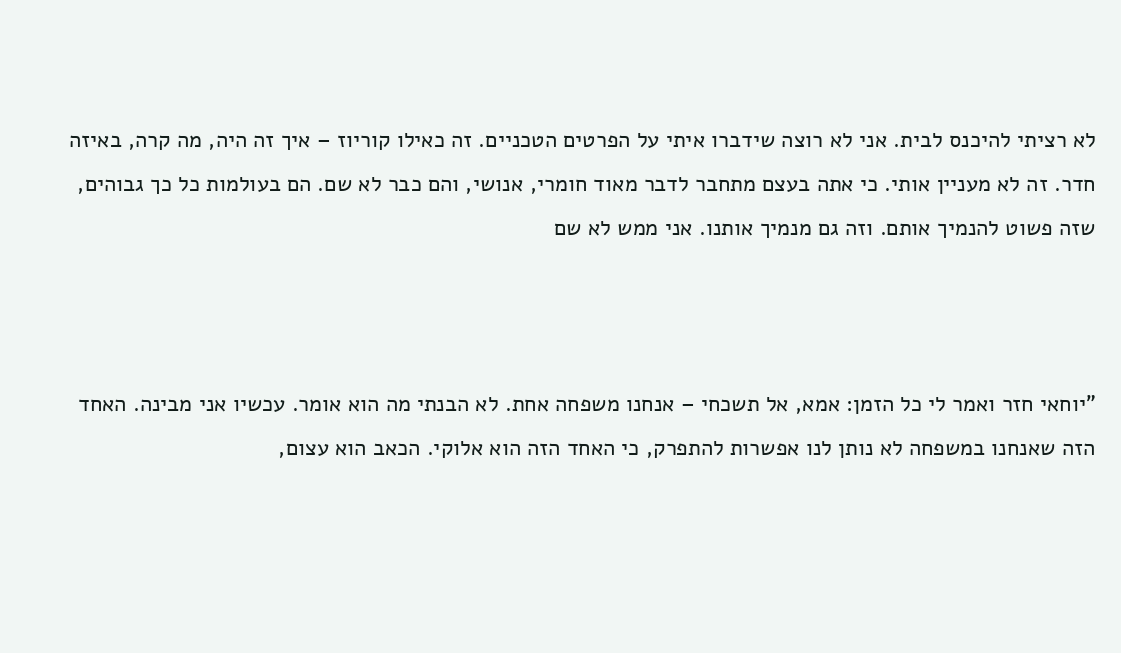לא רציתי להיכנס לבית. אני לא רוצה שידברו איתי על הפרטים הטכניים. זה כאילו קוריוז – איך זה היה, מה קרה, באיזה חדר. זה לא מעניין אותי. כי אתה בעצם מתחבר לדבר מאוד חומרי, אנושי, והם כבר לא שם. הם בעולמות כל כך גבוהים, שזה פשוט להנמיך אותם. וזה גם מנמיך אותנו. אני ממש לא שם



"יוחאי חזר ואמר לי כל הזמן: אמא, אל תשכחי – אנחנו משפחה אחת. לא הבנתי מה הוא אומר. עכשיו אני מבינה. האחד הזה שאנחנו במשפחה לא נותן לנו אפשרות להתפרק, כי האחד הזה הוא אלוקי. הכאב הוא עצום,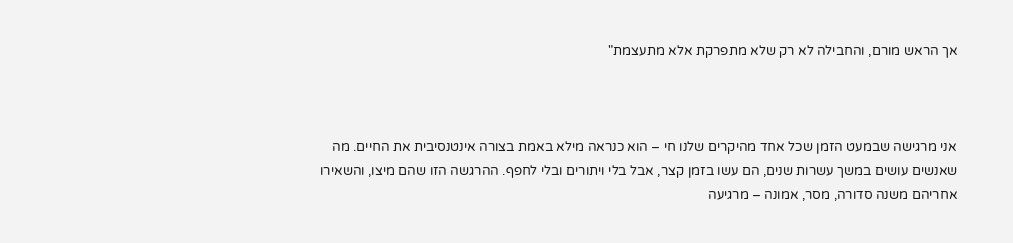אך הראש מורם, והחבילה לא רק שלא מתפרקת אלא מתעצמת"



אני מרגישה שבמעט הזמן שכל אחד מהיקרים שלנו חי – הוא כנראה מילא באמת בצורה אינטנסיבית את החיים. מה שאנשים עושים במשך עשרות שנים, הם עשו בזמן קצר, אבל בלי ויתורים ובלי לחפף. ההרגשה הזו שהם מיצו, והשאירו אחריהם משנה סדורה, מסר, אמונה – מרגיעה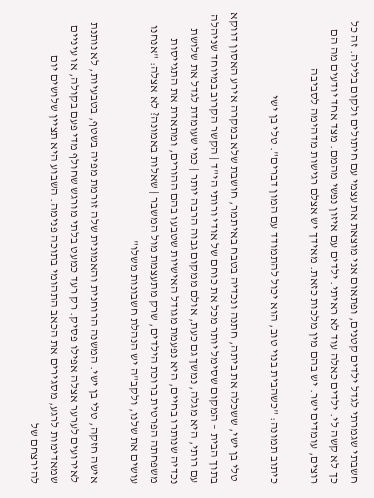חשבתי שגמרתי לגדל ילדים קטנים, ופתאום אני מוצאת את עצמי עם חיתולים ולקום בלילה. זה כל כך לא קשה לי. ילדים כאלה עוד לא ראיתי. ילדים עם איזון נפשי מהמם. מצד אחד יודעים מה הם רוצים, עומדים ישר. יש בהם מין מלכות כזאת. מאידך יש אצלם רגישות מדהימה לסביבה

כיתוב תמונה: "כשהבית בנוי טוב, הוא יכול להתמודד עם המון דברים". טלי בן ישי

 טלי בן ישי, ששכלה את ביתה, חתנה ונכדיה בטבח באיתמר, חושבת שלא במקרה אירע האסון דווקא בתוך הבית – המקום שסימל יותר מכל את כוחם של אודי ורותי הי"ד | הקשר הקרוב במיוחד שניהלה עם רותי, היא מגלה, נמשך גם כעת, אולם ממקום גבוה הרבה יותר | כמי שעומדת לגדל את שלושת נכדיה שנותרו בחיים, היא נפעמת מגודל האישיות שטבעו בהם ההורים, ומתארת את התגייסות משפחתה הפרטית ברוכת הילדים, שרק מתעצמת מול המשבר | שאלות באמונה? לא אצלה: "אנחנו עושים את שלנו, ולקב"ה יש הנהלת חשבונות משלו"

אישה חזקה, טלי בן ישי. המשנה הרוחנית והאמונית שלה זורמת מפיה בשטף, בטבעיות, לא נותנת לאירועים לערער אצלה אפילו פסיק. רק רעד כמעט בלתי מורגש שחולף מדי פעם בקולה, או עיניים שמאדימות לרגע, מסגירים את הכאב התהומי בתוכה פנימה. השבוע היא תציין שלושים יום להירצחם של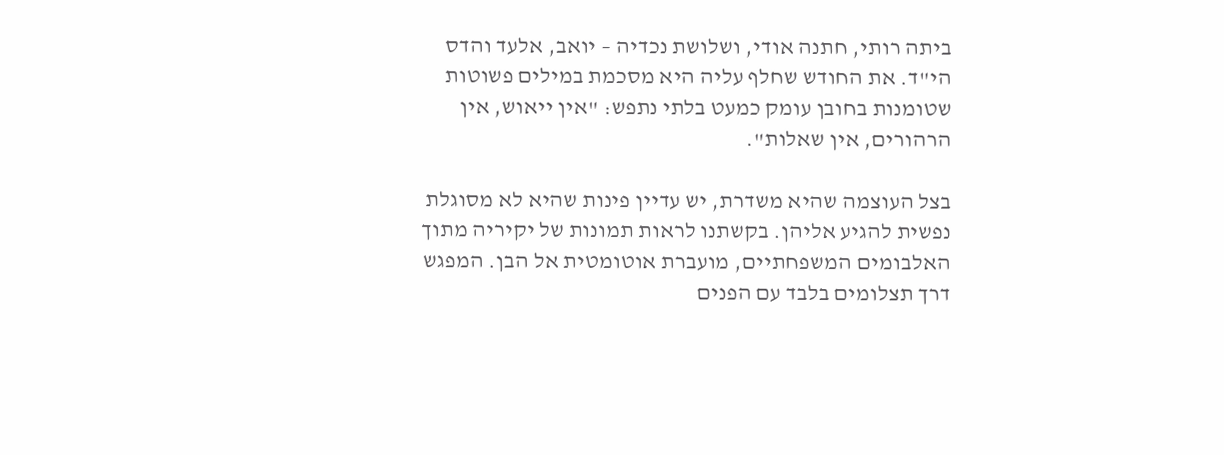ביתה רותי, חתנה אודי, ושלושת נכדיה – יואב, אלעד והדס הי"ד. את החודש שחלף עליה היא מסכמת במילים פשוטות שטומנות בחובן עומק כמעט בלתי נתפש: "אין ייאוש, אין הרהורים, אין שאלות".

בצל העוצמה שהיא משדרת, יש עדיין פינות שהיא לא מסוגלת נפשית להגיע אליהן. בקשתנו לראות תמונות של יקיריה מתוך האלבומים המשפחתיים, מועברת אוטומטית אל הבן. המפגש דרך תצלומים בלבד עם הפנים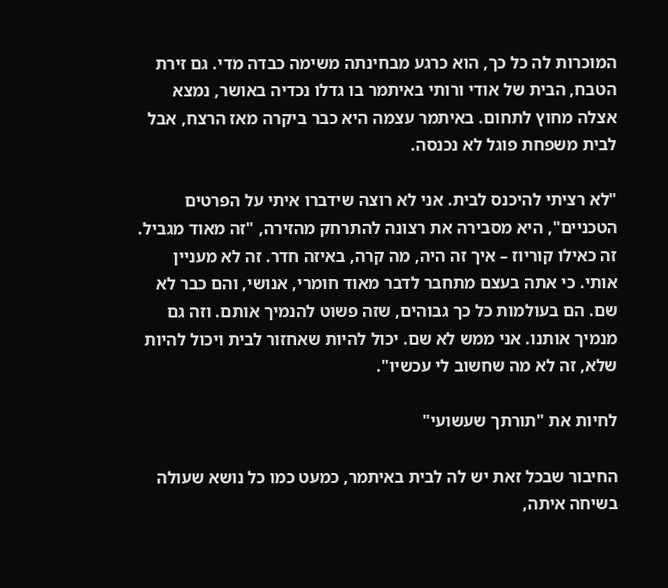המוכרות לה כל כך, הוא כרגע מבחינתה משימה כבדה מדי. גם זירת הטבח, הבית של אודי ורותי באיתמר בו גדלו נכדיה באושר, נמצא אצלה מחוץ לתחום. באיתמר עצמה היא כבר ביקרה מאז הרצח, אבל לבית משפחת פוגל לא נכנסה.

"לא רציתי להיכנס לבית. אני לא רוצה שידברו איתי על הפרטים הטכניים", היא מסבירה את רצונה להתרחק מהזירה, "זה מאוד מגביל. זה כאילו קוריוז – איך זה היה, מה קרה, באיזה חדר. זה לא מעניין אותי. כי אתה בעצם מתחבר לדבר מאוד חומרי, אנושי, והם כבר לא שם. הם בעולמות כל כך גבוהים, שזה פשוט להנמיך אותם. וזה גם מנמיך אותנו. אני ממש לא שם. יכול להיות שאחזור לבית ויכול להיות שלא, זה לא מה שחשוב לי עכשיו".

לחיות את "תורתך שעשועי"

החיבור שבכל זאת יש לה לבית באיתמר, כמעט כמו כל נושא שעולה בשיחה איתה,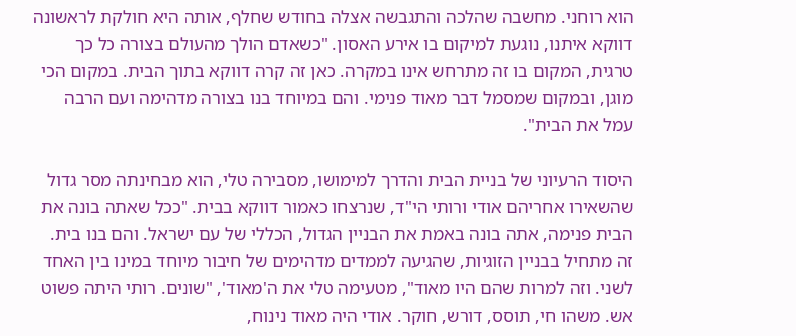הוא רוחני. מחשבה שהלכה והתגבשה אצלה בחודש שחלף, אותה היא חולקת לראשונה דווקא איתנו, נוגעת למיקום בו אירע האסון. "כשאדם הולך מהעולם בצורה כל כך טרגית, המקום בו זה מתרחש אינו במקרה. כאן זה קרה דווקא בתוך הבית. במקום הכי מוגן, ובמקום שמסמל דבר מאוד פנימי. והם במיוחד בנו בצורה מדהימה ועם הרבה עמל את הבית".

היסוד הרעיוני של בניית הבית והדרך למימושו, מסבירה טלי, הוא מבחינתה מסר גדול שהשאירו אחריהם אודי ורותי הי"ד, שנרצחו כאמור דווקא בבית. "ככל שאתה בונה את הבית פנימה, אתה בונה באמת את הבניין הגדול, הכללי של עם ישראל. והם בנו בית. זה מתחיל בבניין הזוגיות, שהגיעה לממדים מדהימים של חיבור מיוחד במינו בין האחד לשני. וזה למרות שהם היו מאוד", מטעימה טלי את ה'מאוד', "שונים. רותי היתה פשוט אש. משהו חי, תוסס, דורש, חוקר. אודי היה מאוד נינוח,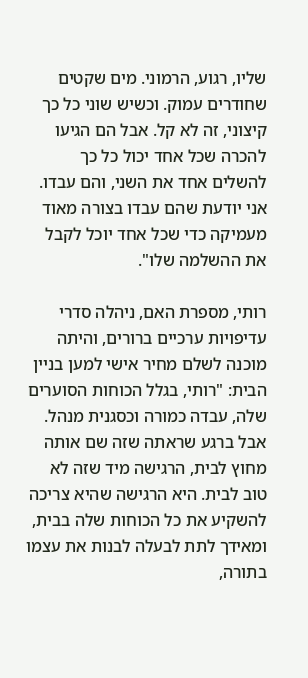שליו, רגוע, הרמוני. מים שקטים שחודרים עמוק. וכשיש שוני כל כך קיצוני, זה לא קל. אבל הם הגיעו להכרה שכל אחד יכול כל כך להשלים אחד את השני, והם עבדו. אני יודעת שהם עבדו בצורה מאוד מעמיקה כדי שכל אחד יוכל לקבל את ההשלמה שלו".

רותי, מספרת האם, ניהלה סדרי עדיפויות ערכיים ברורים, והיתה מוכנה לשלם מחיר אישי למען בניין הבית: "רותי, בגלל הכוחות הסוערים שלה, עבדה כמורה וכסגנית מנהל. אבל ברגע שראתה שזה שם אותה מחוץ לבית, הרגישה מיד שזה לא טוב לבית. היא הרגישה שהיא צריכה להשקיע את כל הכוחות שלה בבית, ומאידך לתת לבעלה לבנות את עצמו בתורה,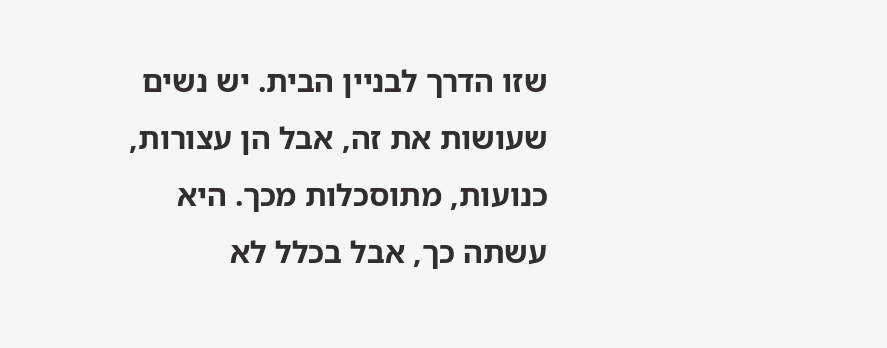שזו הדרך לבניין הבית. יש נשים שעושות את זה, אבל הן עצורות, כנועות, מתוסכלות מכך. היא עשתה כך, אבל בכלל לא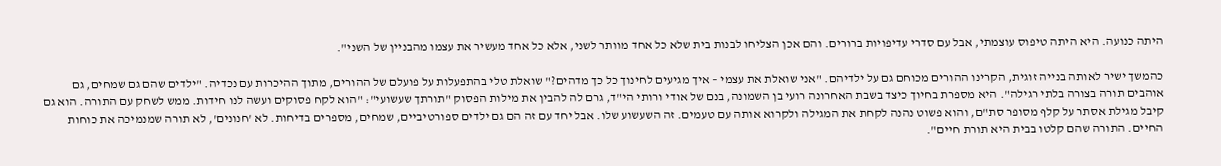היתה כנועה. היא היתה טיפוס עוצמתי, אבל עם סדרי עדיפויות ברורים. והם אכן הצליחו לבנות בית שלא כל אחד מוותר לשני, אלא כל אחד מעשיר את עצמו מהבניין של השני".

כהמשך ישיר לאותה בנייה זוגית, הקרינו ההורים מכוחם גם על ילדיהם. "אני שואלת את עצמי – איך מגיעים לחינוך כל כך מדהים?" שואלת טלי בהתפעלות על פועלם של ההורים, מתוך ההיכרות עם נכדיה. "ילדים שהם גם שמחים, גם אוהבים תורה בצורה בלתי רגילה". היא מספרת בחיוך כיצד בשבת האחרונה רועי בן השמונה, בנם של אודי ורותי הי"ד, גרם לה להבין את מילות הפסוק "תורתך שעשועי": "הוא לקח פסוקים ועשה לנו חידות. ממש לשחק עם התורה. הוא גם קיבל מגילת אסתר על קלף מסופר סת"ם, והוא פשוט נהנה לקחת את המגילה ולקרוא אותה עם טעמים. זה השעשוע שלו. אבל יחד עם זה הם גם ילדים ספורטיביים, שמחים, מספרים בדיחות. לא 'חנונים', לא תורה שמנמיכה את כוחות החיים. התורה שהם קלטו בבית היא תורת חיים".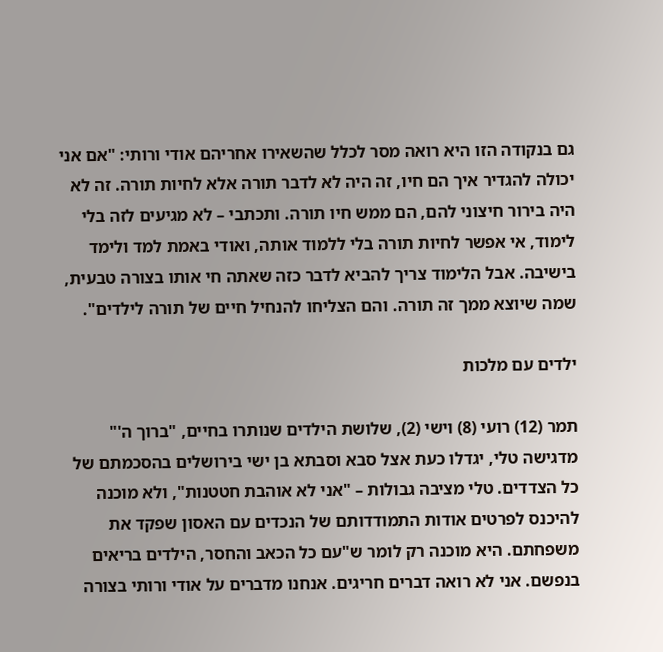גם בנקודה הזו היא רואה מסר לכלל שהשאירו אחריהם אודי ורותי: "אם אני יכולה להגדיר איך הם חיו, זה היה לא לדבר תורה אלא לחיות תורה. זה לא היה בירור חיצוני להם, הם ממש חיו תורה. ותכתבי – לא מגיעים לזה בלי לימוד, אי אפשר לחיות תורה בלי ללמוד אותה, ואודי באמת למד ולימד בישיבה. אבל הלימוד צריך להביא לדבר כזה שאתה חי אותו בצורה טבעית, שמה שיוצא ממך זה תורה. והם הצליחו להנחיל חיים של תורה לילדים".

ילדים עם מלכות

תמר (12) רועי (8) וישי (2), שלושת הילדים שנותרו בחיים, "ברוך ה'" מדגישה טלי, יגדלו כעת אצל סבא וסבתא בן ישי בירושלים בהסכמתם של כל הצדדים. טלי מציבה גבולות – "אני לא אוהבת חטטנות", ולא מוכנה להיכנס לפרטים אודות התמודדותם של הנכדים עם האסון שפקד את משפחתם. היא מוכנה רק לומר ש"עם כל הכאב והחסר, הילדים בריאים בנפשם. אני לא רואה דברים חריגים. אנחנו מדברים על אודי ורותי בצורה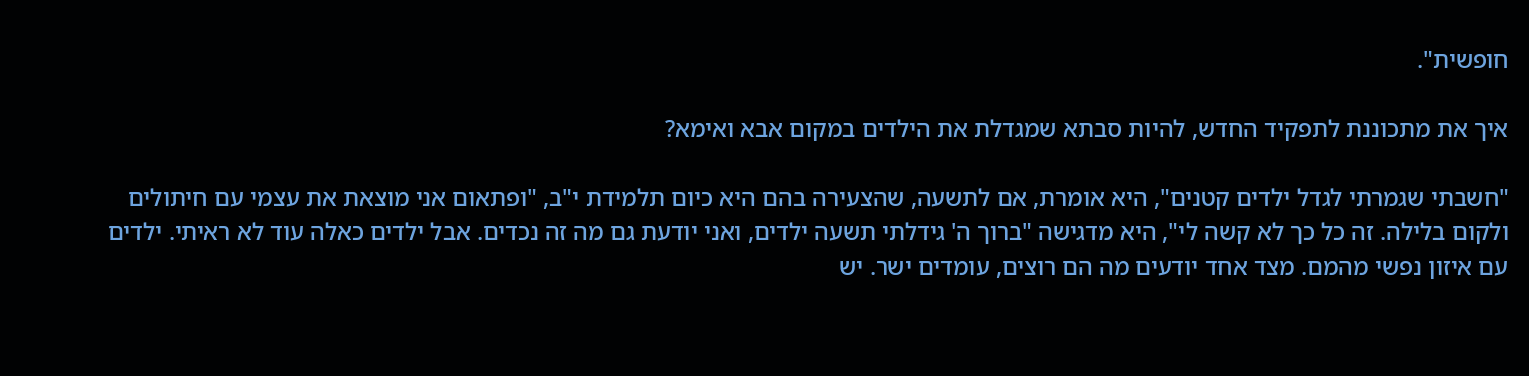חופשית".

איך את מתכוננת לתפקיד החדש, להיות סבתא שמגדלת את הילדים במקום אבא ואימא?

"חשבתי שגמרתי לגדל ילדים קטנים", היא אומרת, אם לתשעה, שהצעירה בהם היא כיום תלמידת י"ב, "ופתאום אני מוצאת את עצמי עם חיתולים ולקום בלילה. זה כל כך לא קשה לי", היא מדגישה "ברוך ה' גידלתי תשעה ילדים, ואני יודעת גם מה זה נכדים. אבל ילדים כאלה עוד לא ראיתי. ילדים עם איזון נפשי מהמם. מצד אחד יודעים מה הם רוצים, עומדים ישר. יש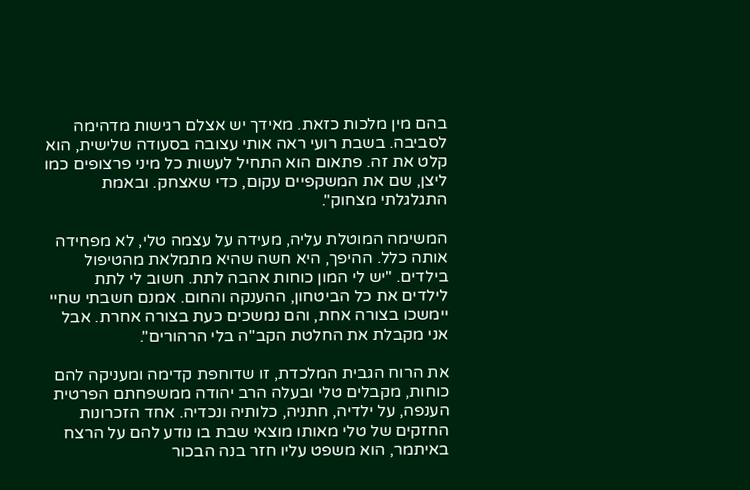בהם מין מלכות כזאת. מאידך יש אצלם רגישות מדהימה לסביבה. בשבת רועי ראה אותי עצובה בסעודה שלישית, הוא קלט את זה. פתאום הוא התחיל לעשות כל מיני פרצופים כמו ליצן, שם את המשקפיים עקום, כדי שאצחק. ובאמת התגלגלתי מצחוק".

המשימה המוטלת עליה, מעידה על עצמה טלי, לא מפחידה אותה כלל. ההיפך, היא חשה שהיא מתמלאת מהטיפול בילדים. "יש לי המון כוחות אהבה לתת. חשוב לי לתת לילדים את כל הביטחון, ההענקה והחום. אמנם חשבתי שחיי יימשכו בצורה אחת, והם נמשכים כעת בצורה אחרת. אבל אני מקבלת את החלטת הקב"ה בלי הרהורים".

את הרוח הגבית המלכדת, זו שדוחפת קדימה ומעניקה להם כוחות, מקבלים טלי ובעלה הרב יהודה ממשפחתם הפרטית הענפה, על ילדיה, חתניה, כלותיה ונכדיה. אחד הזכרונות החזקים של טלי מאותו מוצאי שבת בו נודע להם על הרצח באיתמר, הוא משפט עליו חזר בנה הבכור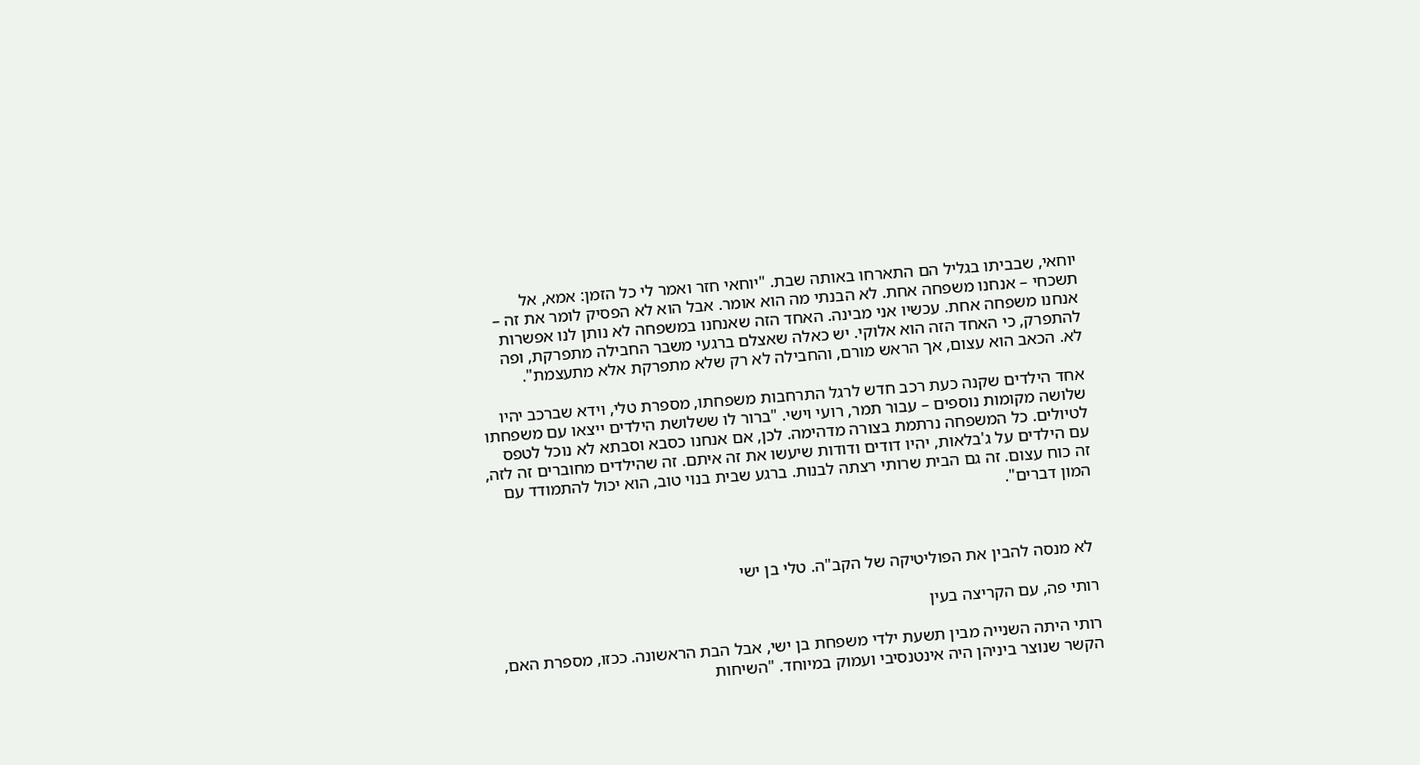יוחאי, שבביתו בגליל הם התארחו באותה שבת. "יוחאי חזר ואמר לי כל הזמן: אמא, אל תשכחי – אנחנו משפחה אחת. לא הבנתי מה הוא אומר. אבל הוא לא הפסיק לומר את זה – אנחנו משפחה אחת. עכשיו אני מבינה. האחד הזה שאנחנו במשפחה לא נותן לנו אפשרות להתפרק, כי האחד הזה הוא אלוקי. יש כאלה שאצלם ברגעי משבר החבילה מתפרקת, ופה לא. הכאב הוא עצום, אך הראש מורם, והחבילה לא רק שלא מתפרקת אלא מתעצמת".

אחד הילדים שקנה כעת רכב חדש לרגל התרחבות משפחתו, מספרת טלי, וידא שברכב יהיו שלושה מקומות נוספים – עבור תמר, רועי וישי. "ברור לו ששלושת הילדים ייצאו עם משפחתו לטיולים. כל המשפחה נרתמת בצורה מדהימה. לכן, אם אנחנו כסבא וסבתא לא נוכל לטפס עם הילדים על ג'בלאות, יהיו דודים ודודות שיעשו את זה איתם. זה שהילדים מחוברים זה לזה, זה כוח עצום. זה גם הבית שרותי רצתה לבנות. ברגע שבית בנוי טוב, הוא יכול להתמודד עם המון דברים".



 לא מנסה להבין את הפוליטיקה של הקב"ה. טלי בן ישי

רותי פה, עם הקריצה בעין

רותי היתה השנייה מבין תשעת ילדי משפחת בן ישי, אבל הבת הראשונה. ככזו, מספרת האם, הקשר שנוצר ביניהן היה אינטנסיבי ועמוק במיוחד. "השיחות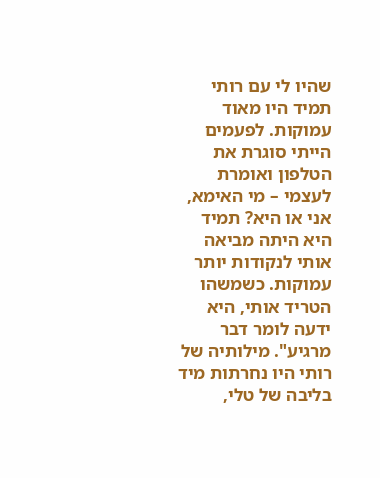שהיו לי עם רותי תמיד היו מאוד עמוקות. לפעמים הייתי סוגרת את הטלפון ואומרת לעצמי – מי האימא, אני או היא? תמיד היא היתה מביאה אותי לנקודות יותר עמוקות. כשמשהו הטריד אותי, היא ידעה לומר דבר מרגיע". מילותיה של רותי היו נחרתות מיד בליבה של טלי,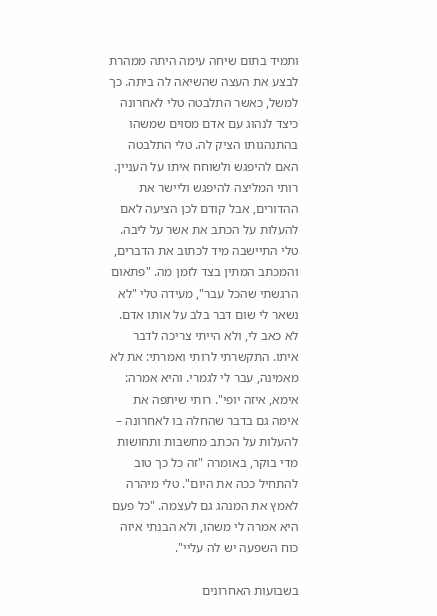ותמיד בתום שיחה עימה היתה ממהרת לבצע את העצה שהשיאה לה ביתה. כך למשל, כאשר התלבטה טלי לאחרונה כיצד לנהוג עם אדם מסוים שמשהו בהתנהגותו הציק לה. טלי התלבטה האם להיפגש ולשוחח איתו על העניין. רותי המליצה להיפגש וליישר את ההדורים, אבל קודם לכן הציעה לאם להעלות על הכתב את אשר על ליבה. טלי התיישבה מיד לכתוב את הדברים, והמכתב המתין בצד לזמן מה. "פתאום הרגשתי שהכל עבר", מעידה טלי "לא נשאר לי שום דבר בלב על אותו אדם. לא כאב לי, ולא הייתי צריכה לדבר איתו. התקשרתי לרותי ואמרתי: את לא מאמינה, עבר לי לגמרי. והיא אמרה: אימא, איזה יופי". רותי שיתפה את אימה גם בדבר שהחלה בו לאחרונה – להעלות על הכתב מחשבות ותחושות מדי בוקר, באומרה "זה כל כך טוב להתחיל ככה את היום". טלי מיהרה לאמץ את המנהג גם לעצמה. "כל פעם היא אמרה לי משהו, ולא הבנתי איזה כוח השפעה יש לה עליי".

בשבועות האחרונים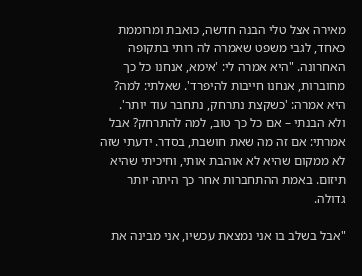מאירה אצל טלי הבנה חדשה, כואבת ומרוממת כאחד, לגבי משפט שאמרה לה רותי בתקופה האחרונה. "היא אמרה לי: 'אימא, אנחנו כל כך מחוברות, אנחנו חייבות להיפרד'. שאלתי: למה? היא אמרה: 'כשקצת נתרחק, נתחבר עוד יותר'. ולא הבנתי – אם כל כך טוב, למה להתרחק? אבל אמרתי: אם זה מה שאת חושבת, בסדר. ידעתי שזה לא ממקום שהיא לא אוהבת אותי, וחיכיתי שהיא תיזום. באמת ההתחברות אחר כך היתה יותר גדולה.

"אבל בשלב בו אני נמצאת עכשיו, אני מבינה את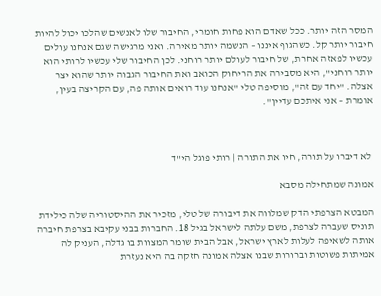המסר הזה יותר. ככל שאדם הוא פחות חומרי, החיבור שלו לאנשים שהלכו יכול להיות חיבור יותר קל. כשהגוף איננו – הנשמה יותר מאירה. ואני מרגישה שגם אנחנו עולים עכשיו לפאזה אחרת, של חיבור לעולם יותר רוחני. לכן החיבור שלי עכשיו לרותי הוא יותר רוחני", היא מסבירה את הריחוק הכואב ואת החיבור הגבוה יותר שהוא יצר אצלה. "יחד עם זה", מוסיפה טלי "אנחנו עוד רואים אותה פה, עם הקריצה בעין, אומרת – אני איתכם עדיין".



 לא דיברו על תורה, חיו את התורה | רותי פוגל הי"ד

אמונה שמתחילה מסבא

המבטא הצרפתי הדק שמלווה את דיבורה של טלי, מזכיר את ההיסטוריה שלה כילידת תוניס שעברה לצרפת, משם עלתה לישראל בגיל 18. החברות בבני עקיבא בצרפת חיברה אותה לשאיפה לעלות לארץ ישראל, אבל הבית שומר המצוות בו גדלה, העניק לה אמיתות פשוטות וברורות שבנו אצלה אמונה חזקה בה היא נעזרת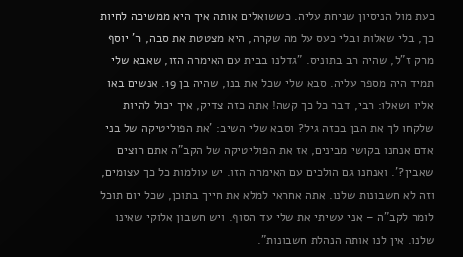כעת מול הניסיון שניחת עליה. כששואלים אותה איך היא ממשיכה לחיות כך, בלי שאלות ובלי כעס על מה שקרה, היא מצטטת את סבה, ר' יוסף מרק ז"ל, שהיה רב בתוניס. "גדלנו בבית עם האימרה הזו, שאבא שלי תמיד היה מספר עליה. סבא שלי שכל את בנו, שהיה בן 19. אנשים באו אליו ושאלו: רבי, דבר כל כך קשה! אתה כזה צדיק, איך יכול להיות שלקחו לך את הבן בכזה גיל? וסבא שלי השיב: 'את הפוליטיקה של בני אדם אנחנו בקושי מבינים, אז את הפוליטיקה של הקב"ה אתם רוצים שאבין?'. ואנחנו גם הולכים עם האימרה הזו. יש עולמות כל כך עצומים, וזה לא חשבונות שלנו. אתה אחראי למלא את חייך בתוכן, שכל יום תוכל לומר לקב"ה – אני עשיתי את שלי עד הסוף. ויש חשבון אלוקי שאינו שלנו. אין לנו אותה הנהלת חשבונות".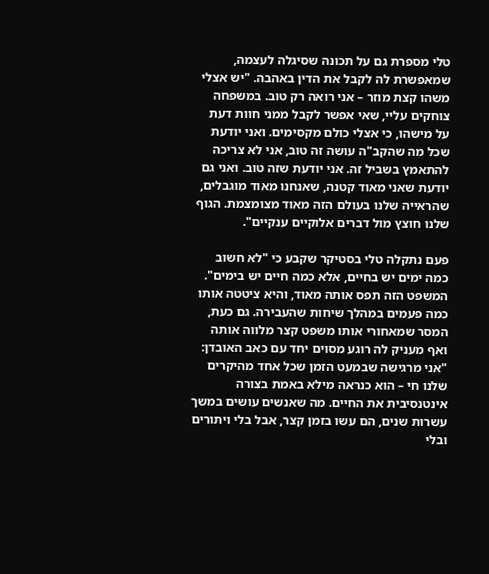טלי מספרת גם על תכונה שסיגלה לעצמה, שמאפשרת לה לקבל את הדין באהבה. "יש אצלי משהו קצת מוזר – אני רואה רק טוב. במשפחה צוחקים עליי, שאי אפשר לקבל ממני חוות דעת על מישהו, כי אצלי כולם מקסימים. ואני יודעת שכל מה שהקב"ה עושה זה טוב, אני לא צריכה להתאמץ בשביל זה. אני יודעת שזה טוב. ואני גם יודעת שאני מאוד קטנה, שאנחנו מאוד מוגבלים, שהראייה שלנו בעולם הזה מאוד מצומצמת. הגוף שלנו חוצץ מול דברים אלוקיים ענקיים".

פעם נתקלה טלי בסטיקר שקבע כי "לא חשוב כמה ימים יש בחיים, אלא כמה חיים יש בימים". המשפט הזה תפס אותה מאוד, והיא ציטטה אותו כמה פעמים במהלך שיחות שהעבירה. גם כעת, המסר שמאחורי אותו משפט קצר מלווה אותה ואף מעניק לה רוגע מסוים יחד עם כאב האובדן: "אני מרגישה שבמעט הזמן שכל אחד מהיקרים שלנו חי – הוא כנראה מילא באמת בצורה אינטנסיבית את החיים. מה שאנשים עושים במשך עשרות שנים, הם עשו בזמן קצר, אבל בלי ויתורים ובלי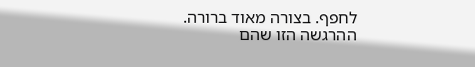לחפף. בצורה מאוד ברורה. ההרגשה הזו שהם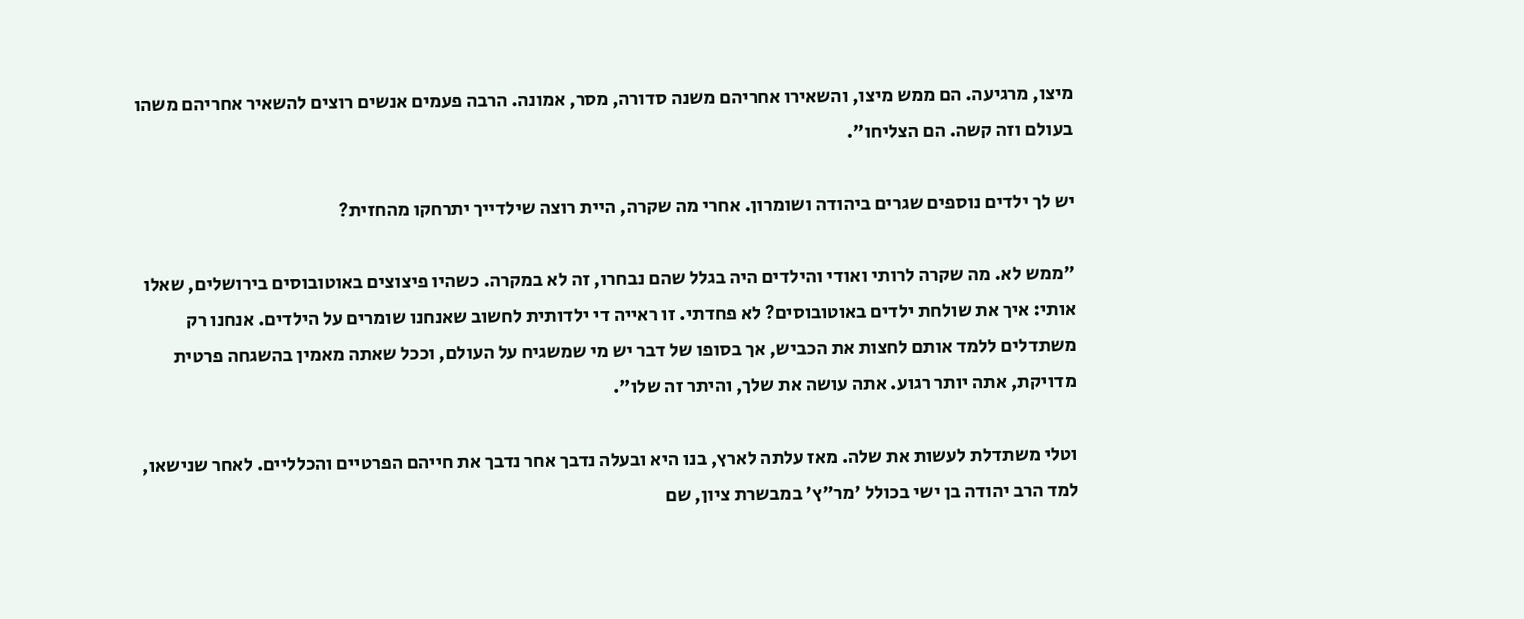מיצו, מרגיעה. הם ממש מיצו, והשאירו אחריהם משנה סדורה, מסר, אמונה. הרבה פעמים אנשים רוצים להשאיר אחריהם משהו בעולם וזה קשה. הם הצליחו".

יש לך ילדים נוספים שגרים ביהודה ושומרון. אחרי מה שקרה, היית רוצה שילדייך יתרחקו מהחזית?

"ממש לא. מה שקרה לרותי ואודי והילדים היה בגלל שהם נבחרו, זה לא במקרה. כשהיו פיצוצים באוטובוסים בירושלים, שאלו אותי: איך את שולחת ילדים באוטובוסים? לא פחדתי. זו ראייה די ילדותית לחשוב שאנחנו שומרים על הילדים. אנחנו רק משתדלים ללמד אותם לחצות את הכביש, אך בסופו של דבר יש מי שמשגיח על העולם, וככל שאתה מאמין בהשגחה פרטית מדויקת, אתה יותר רגוע. אתה עושה את שלך, והיתר זה שלו".

וטלי משתדלת לעשות את שלה. מאז עלתה לארץ, בנו היא ובעלה נדבך אחר נדבך את חייהם הפרטיים והכלליים. לאחר שנישאו, למד הרב יהודה בן ישי בכולל 'מר"ץ' במבשרת ציון, שם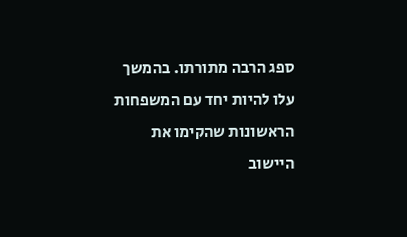ספג הרבה מתורתו. בהמשך עלו להיות יחד עם המשפחות הראשונות שהקימו את היישוב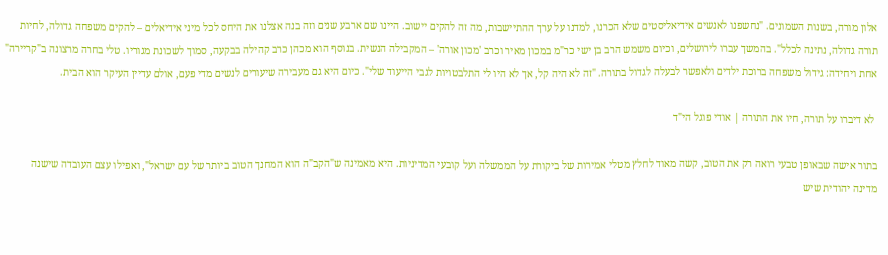אלון מורה, בשנות השמונים. "נחשפנו לאנשים אידיאליסטים שלא הכרנו, למדנו על ערך ההתיישבות, מה זה להקים יישוב. היינו שם ארבע שנים וזה בנה אצלנו את היחס לכל מיני אידיאלים – להקים משפחה גדולה, לחיות תורה גדולה, נתינה לכלל". בהמשך עברו לירושלים, וכיום משמש הרב בן ישי כר"מ במכון מאיר וכרב 'מכון אורה' – המקבילה הנשית. בנוסף הוא מכהן כרב קהילה בבקעה, סמוך לשכונת מגוריו. טלי בחרה מרצונה ב"קריירה" אחת ויחידה: גידול משפחה ברוכת ילדים ולאפשר לבעלה לגדול בתורה. "זה לא היה קל, אך לא היו לי התלבטויות לגבי הייעוד שלי". כיום היא גם מעבירה שיעורים לנשים מדי פעם, אולם עדיין העיקר הוא הבית.

 לא דיברו על תורה, חיו את התורה | אודי פוגל הי"ד

בתור אישה שבאופן טבעי רואה רק את הטוב, קשה מאוד לחלץ מטלי אמירות של ביקורת על הממשלה ועל קובעי המדיניות. היא מאמינה ש"הקב"ה הוא המחנך הטוב ביותר של עם ישראל", ואפילו עצם העובדה שישנה מדינה יהודית שיש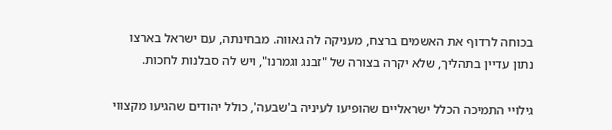בכוחה לרדוף את האשמים ברצח, מעניקה לה גאווה. מבחינתה, עם ישראל בארצו נתון עדיין בתהליך, שלא יקרה בצורה של "זבנג וגמרנו", ויש לה סבלנות לחכות.

גילויי התמיכה הכלל ישראליים שהופיעו לעיניה ב'שבעה', כולל יהודים שהגיעו מקצווי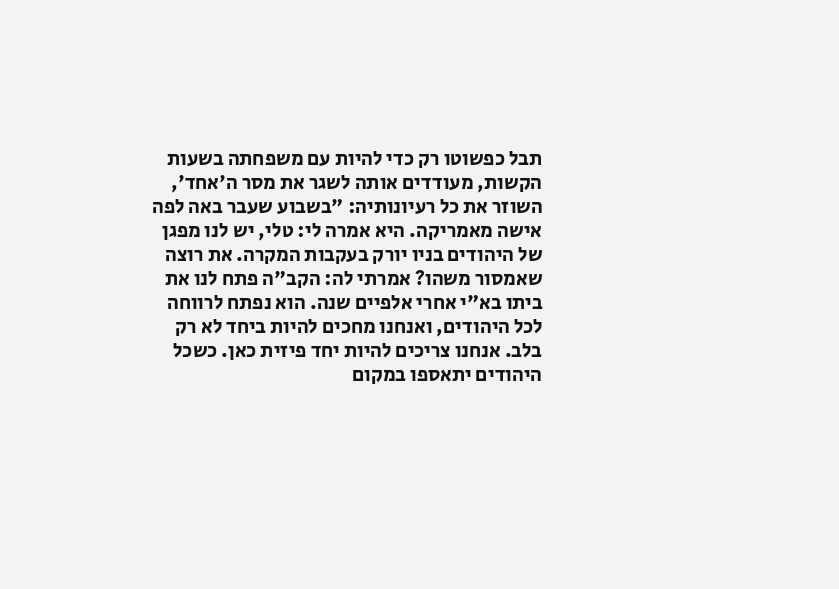תבל כפשוטו רק כדי להיות עם משפחתה בשעות הקשות, מעודדים אותה לשגר את מסר ה'אחד', השוזר את כל רעיונותיה: "בשבוע שעבר באה לפה אישה מאמריקה. היא אמרה לי: טלי, יש לנו מפגן של היהודים בניו יורק בעקבות המקרה. את רוצה שאמסור משהו? אמרתי לה: הקב"ה פתח לנו את ביתו בא"י אחרי אלפיים שנה. הוא נפתח לרווחה לכל היהודים, ואנחנו מחכים להיות ביחד לא רק בלב. אנחנו צריכים להיות יחד פיזית כאן. כשכל היהודים יתאספו במקום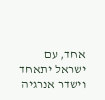אחד, עם ישראל יתאחד וישדר אנרגיה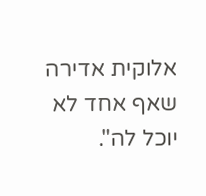אלוקית אדירה שאף אחד לא יוכל לה".